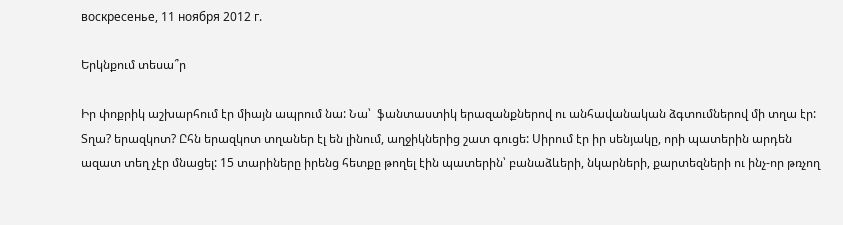воскресенье, 11 ноября 2012 г.

Երկնքում տեսա՞ր

Իր փոքրիկ աշխարհում էր միայն ապրում նա: Նա՝  ֆանտաստիկ երազանքներով ու անհավանական ձգտումներով մի տղա էր: Տղա? երազկոտ? Ըհն երազկոտ տղաներ էլ են լինում, աղջիկներից շատ գուցե: Սիրում էր իր սենյակը, որի պատերին արդեն ազատ տեղ չէր մնացել: 15 տարիները իրենց հետքը թողել էին պատերին՝ բանաձևերի, նկարների, քարտեզների ու ինչ-որ թռչող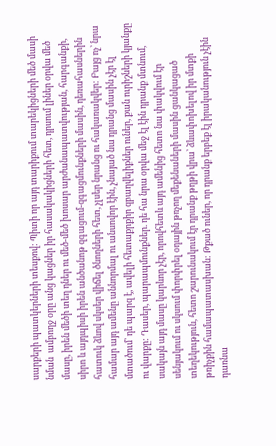սարքերի պատկերների տեսքով: Պիտի որ այդ տարիքում տարեկիցների մեծ մասի նման  ամբողջ օրը անց կացներ իր հասակակիցների հետ, դրսում լիներ օրվա մեծ մասը, իրեն մեծի տեղ դներ ու մեծ-մեծ խոսար արժանապատվության, հարգանքի, սիրո և այդպիսի իրեն անծանոթ զգացում-զգացմունքների մասին, դեռահասներին հատուկ ձևով սկսեր վիճել ծնողների հետ, չլսեր նրանց ու հակառակվեր: Բայց ոչ՝ նրա համար այդ ամենը աննորմալ ու անսովոր էին, չնայած նա դրանց մասին չէր էլ մտածում՝ դե պարզ է, ավելի հետաքրքիր զբաղվելիքներ ուներ, քան ուրիշների կյանքը ու վարքը: Դասեր, պարապմունքներ. դե հա նրա օրվա մեջ էլ էին դրանք մտնում, սակայն այդ մասը կարևոր չէր, որովհետև այդ ամենից հետո նա փակվում էր սենյակում ու սկսում փորփրել օդային թռչող մեքենաների մասին ցանկացած տեղեկություն, հետո շարունակում էր դրանք թղթի վրա՝ ձևափոխելով իր մտքի թռիչքին համապատասխան: Թքած ուներ, որ դրանք երբեք էլ իրականություն չէին դառնա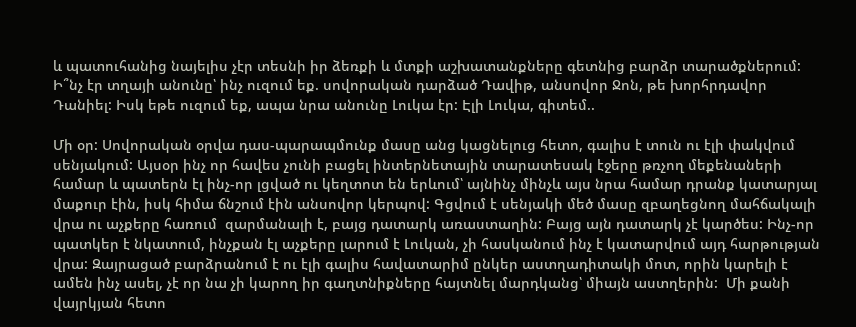և պատուհանից նայելիս չէր տեսնի իր ձեռքի և մտքի աշխատանքները գետնից բարձր տարածքներում:
Ի՞նչ էր տղայի անունը՝ ինչ ուզում եք. սովորական դարձած Դավիթ, անսովոր Ջոն, թե խորհրդավոր Դանիել: Իսկ եթե ուզում եք, ապա նրա անունը Լուկա էր: Էլի Լուկա, գիտեմ..

Մի օր: Սովորական օրվա դաս-պարապմունք մասը անց կացնելուց հետո, գալիս է տուն ու էլի փակվում սենյակում: Այսօր ինչ որ հավես չունի բացել ինտերնետային տարատեսակ էջերը թռչող մեքենաների համար և պատերն էլ ինչ-որ լցված ու կեղտոտ են երևում՝ այնինչ մինչև այս նրա համար դրանք կատարյալ մաքուր էին, իսկ հիմա ճնշում էին անսովոր կերպով: Գցվում է սենյակի մեծ մասը զբաղեցնող մահճակալի վրա ու աչքերը հառում  զարմանալի է, բայց դատարկ առաստաղին: Բայց այն դատարկ չէ կարծես: Ինչ-որ պատկեր է նկատում, ինչքան էլ աչքերը լարում է Լուկան, չի հասկանում ինչ է կատարվում այդ հարթության վրա: Զայրացած բարձրանում է ու էլի գալիս հավատարիմ ընկեր աստղադիտակի մոտ, որին կարելի է ամեն ինչ ասել, չէ որ նա չի կարող իր գաղտնիքները հայտնել մարդկանց՝ միայն աստղերին:  Մի քանի վայրկյան հետո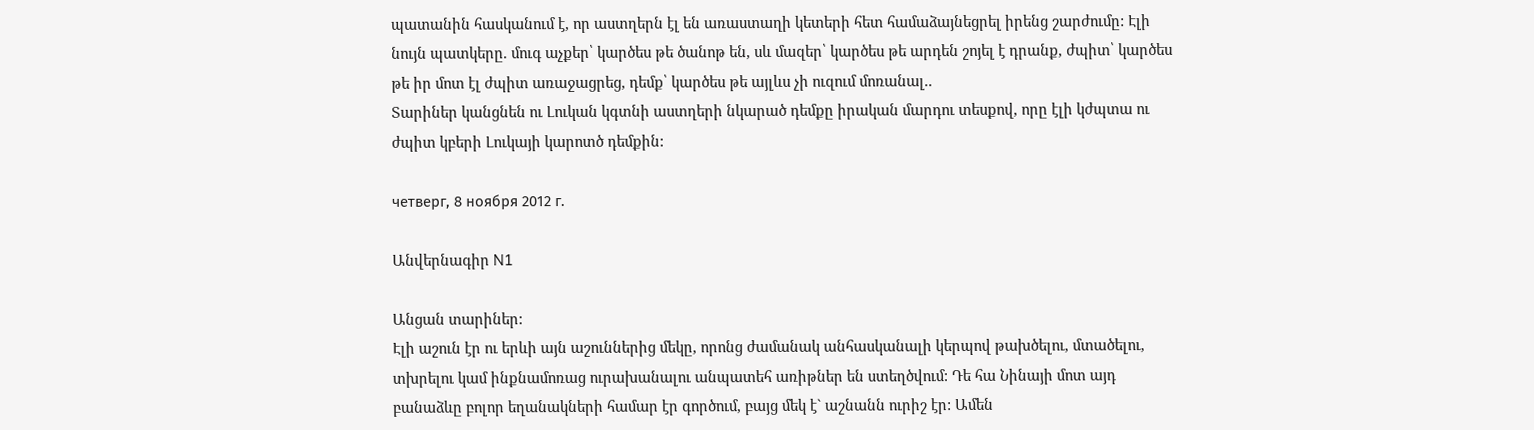պատանին հասկանում է, որ աստղերն էլ են առաստաղի կետերի հետ համաձայնեցրել իրենց շարժումը: Էլի նույն պատկերը. մուգ աչքեր՝ կարծես թե ծանոթ են, սև մազեր՝ կարծես թե արդեն շոյել է դրանք, ժպիտ՝ կարծես թե իր մոտ էլ ժպիտ առաջացրեց, դեմք՝ կարծես թե այլևս չի ուզում մոռանալ..
Տարիներ կանցնեն ու Լուկան կգտնի աստղերի նկարած դեմքը իրական մարդու տեսքով, որը էլի կժպտա ու ժպիտ կբերի Լուկայի կարոտծ դեմքին:

четверг, 8 ноября 2012 г.

Անվերնագիր N1

Անցան տարիներ:
Էլի աշուն էր ու երևի այն աշուններից մեկը, որոնց ժամանակ անհասկանալի կերպով թախծելու, մտածելու, տխրելու կամ ինքնամոռաց ուրախանալու անպատեհ առիթներ են ստեղծվում: Դե հա Նինայի մոտ այդ բանաձևը բոլոր եղանակների համար էր գործում, բայց մեկ է` աշնանն ուրիշ էր: Ամեն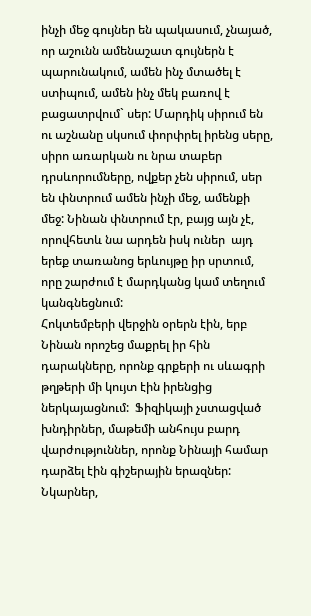ինչի մեջ գույներ են պակասում, չնայած, որ աշունն ամենաշատ գույներն է պարունակում, ամեն ինչ մտածել է ստիպում, ամեն ինչ մեկ բառով է բացատրվում` սեր: Մարդիկ սիրում են ու աշնանը սկսում փորփրել իրենց սերը, սիրո առարկան ու նրա տաբեր դրսևորումները, ովքեր չեն սիրում, սեր են փնտրում ամեն ինչի մեջ, ամենքի մեջ: Նինան փնտրում էր, բայց այն չէ, որովհետև նա արդեն իսկ ուներ  այդ երեք տառանոց երևույթը իր սրտում, որը շարժում է մարդկանց կամ տեղում կանգնեցնում:
Հոկտեմբերի վերջին օրերն էին, երբ Նինան որոշեց մաքրել իր հին դարակները, որոնք գրքերի ու սևագրի թղթերի մի կույտ էին իրենցից ներկայացնում:  Ֆիզիկայի չստացված խնդիրներ, մաթեմի անհույս բարդ վարժություններ, որոնք Նինայի համար դարձել էին գիշերային երազներ: Նկարներ,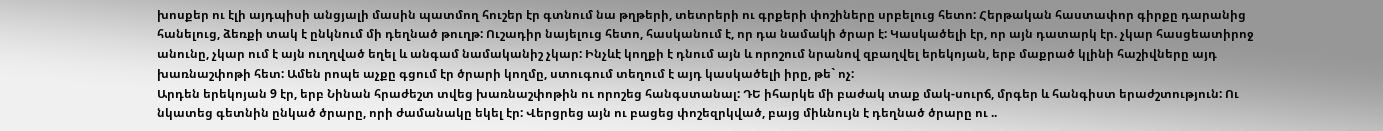խոսքեր ու էլի այդպիսի անցյալի մասին պատմող հուշեր էր գտնում նա թղթերի, տետրերի ու գրքերի փոշիները սրբելուց հետո: Հերթական հաստափոր գիրքը դարանից հանելուց, ձեռքի տակ է ընկնում մի դեղնած թուղթ: Ուշադիր նայելուց հետո, հասկանում է, որ դա նամակի ծրար է: Կասկածելի էր, որ այն դատարկ էր. չկար հասցեատիրոջ անունը, չկար ում է այն ուղղված եղել և անգամ նամականիշ չկար: Ինչևէ կողքի է դնում այն և որոշում նրանով զբաղվել երեկոյան, երբ մաքրած կլինի հաշիվները այդ խառնաշփոթի հետ: Ամեն րոպե աչքը գցում էր ծրարի կողմը, ստուգում տեղում է այդ կասկածելի իրը, թե` ոչ:
Արդեն երեկոյան 9 էր, երբ Նինան հրաժեշտ տվեց խառնաշփոթին ու որոշեց հանգստանալ: ԴԵ իհարկե մի բաժակ տաք մակ-սուրճ, մրգեր և հանգիստ երաժշտություն: Ու նկատեց գետնին ընկած ծրարը, որի ժամանակը եկել էր: Վերցրեց այն ու բացեց փոշեզրկված, բայց միևնույն է դեղնած ծրարը ու ..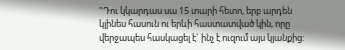"Դու կկարդաս սա 15 տարի հետո, երբ արդեն կլինես հասուն ու երևի հաստատված կին, որը վերջապես հասկացել է` ինչ է ուզում այս կյանքից: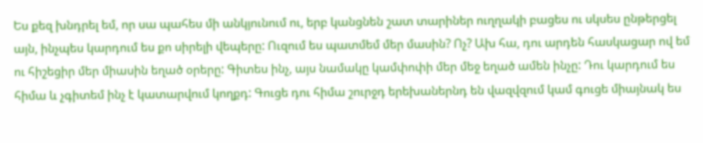Ես քեզ խնդրել եմ, որ սա պահես մի անկյունում ու, երբ կանցնեն շատ տարիներ ուղղակի բացես ու սկսես ընթերցել այն, ինչպես կարդում ես քո սիրելի վեպերը: Ուզում ես պատմեմ մեր մասին? Ոչ? Ախ հա, դու արդեն հասկացար ով եմ  ու հիշեցիր մեր միասին եղած օրերը: Գիտես ինչ, այս նամակը կամփոփի մեր մեջ եղած ամեն ինչը: Դու կարդում ես հիմա և չգիտեմ ինչ է կատարվում կողքդ: Գուցե դու հիմա շուրջդ երեխաներնդ են վազվզում կամ գուցե միայնակ ես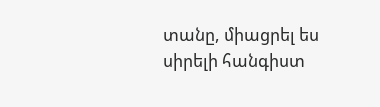տանը, միացրել ես սիրելի հանգիստ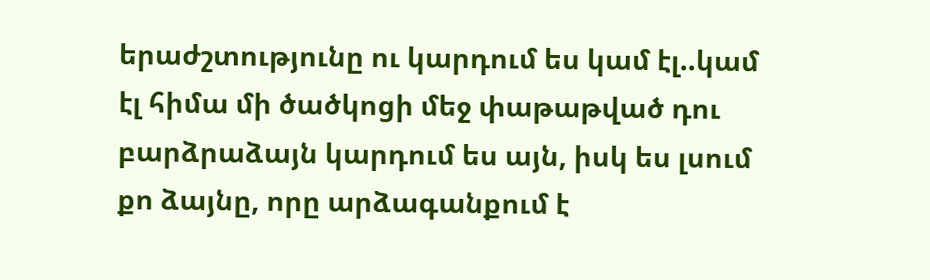երաժշտությունը ու կարդում ես կամ էլ..կամ էլ հիմա մի ծածկոցի մեջ փաթաթված դու բարձրաձայն կարդում ես այն, իսկ ես լսում քո ձայնը, որը արձագանքում է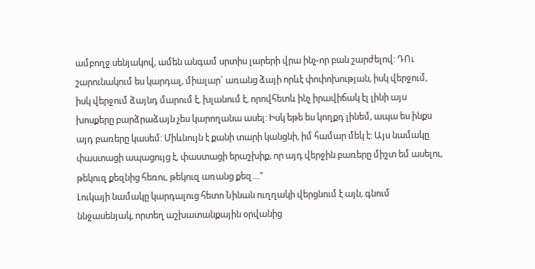ամբողջ սենյակով, ամեն անգամ սրտիս լարերի վրա ինչ-որ բան շարժելով: ԴՈւ շարունակում ես կարդալ, միալար` առանց ձայի որևէ փոփոխության, իսկ վերջում, իսկ վերջում ձայնդ մարում է, խլանում է, որովհետև ինչ իրավիճակ էլ լինի այս խոսքերը բարձրաձայն չես կարողանա ասել: Իսկ եթե ես կողքդ լինեմ, ապա ես ինքս այդ բառերը կասեմ: Միևնույն է քանի տարի կանցնի, իմ համար մեկ է: Այս նամակը փաստացի ապացույց է, փաստացի երաշխիք, որ այդ վերջին բառերը միշտ եմ ասելու, թեկուզ քեզնից հեռու, թեկուզ առանց քեզ...."
Լուկայի նամակը կարդալուց հետո Նինան ուղղակի վերցնում է այն, գնում ննջասենյակ, որտեղ աշխատանքային օրվանից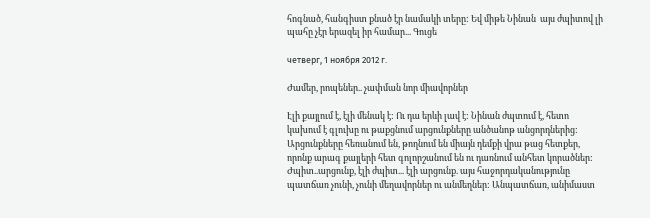հոգնած, հանգիստ քնած էր նամակի տերը: Եվ միթե Նինան  այս ժպիտով լի պահը չէր երազել իր համար... Գուցե

четверг, 1 ноября 2012 г.

Ժամեր, րոպեներ.. չափման նոր միավորներ

Էլի քայլում է, էլի մենակ է: Ու դա երևի լավ է: Նինան ժպտում է, հետո կախում է գլուխը ու թաքցնում արցունքները անծանոթ անցորդներից: Արցունքները հեռանում են, թողնում են միայն դեմքի վրա թաց հետքեր, որոնք արագ քայլերի հետ գոլորշանում են ու դառնում անհետ կորածներ: Ժպիտ..արցունք, էլի ժպիտ... էլի արցունք. այս հաջորդականությունը պատճառ չունի, չունի մեղավորներ ու անմեղներ: Անպատճառ, անիմաստ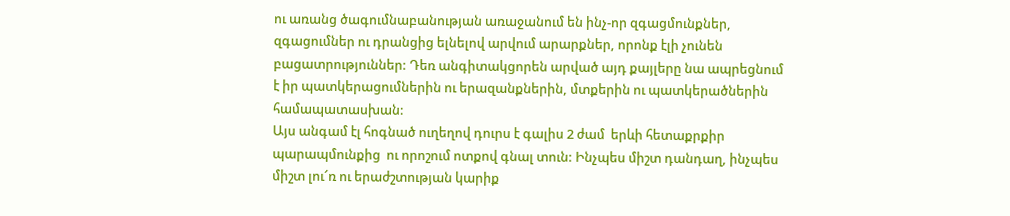ու առանց ծագումնաբանության առաջանում են ինչ-որ զգացմունքներ, զգացումներ ու դրանցից ելնելով արվում արարքներ, որոնք էլի չունեն բացատրություններ: Դեռ անգիտակցորեն արված այդ քայլերը նա ապրեցնում է իր պատկերացումներին ու երազանքներին, մտքերին ու պատկերածներին համապատասխան:
Այս անգամ էլ հոգնած ուղեղով դուրս է գալիս 2 ժամ  երևի հետաքրքիր պարապմունքից  ու որոշում ոտքով գնալ տուն: Ինչպես միշտ դանդաղ, ինչպես միշտ լու՜ռ ու երաժշտության կարիք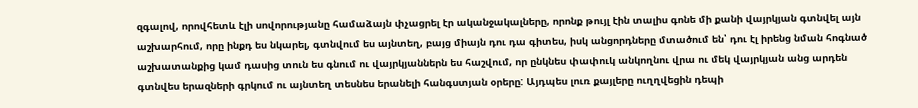զգալով, որովհետև էլի սովորությանը համաձայն փչացրել էր ականջակալները, որոնք թույլ էին տալիս գոնե մի քանի վայրկյան գտնվել այն աշխարհում, որը ինքդ ես նկարել, գտնվում ես այնտեղ, բայց միայն դու դա գիտես, իսկ անցորդները մտածում են՝ դու էլ իրենց նման հոգնած աշխատանքից կամ դասից տուն ես գնում ու վայրկյաններն ես հաշվում, որ ընկնես փափուկ անկողնու վրա ու մեկ վայրկյան անց արդեն գտնվես երազների գրկում ու այնտեղ տեսնես երանելի հանգստյան օրերը: Այդպես լուռ քայլերը ուղղվեցին դեպի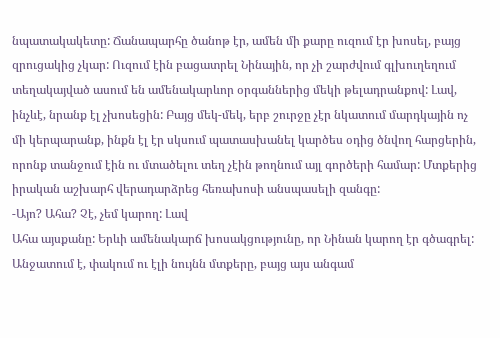նպատակակետը: Ճանապարհը ծանոթ էր, ամեն մի քարը ուզում էր խոսել, բայց զրուցակից չկար: Ուզում էին բացատրել Նինային, որ չի շարժվում գլխուղեղում տեղակայված ասում են ամենակարևոր օրգաններից մեկի թելադրանքով: Լավ, ինչևէ, նրանք էլ չխոսեցին: Բայց մեկ-մեկ, երբ շուրջը չէր նկատում մարդկային ոչ մի կերպարանք, ինքն էլ էր սկսում պատասխանել կարծես օդից ծնվող հարցերին, որոնք տանջում էին ու մտածելու տեղ չէին թողնում այլ գործերի համար: Մտքերից իրական աշխարհ վերադարձրեց հեռախոսի անսպասելի զանգը:
-Այո? Ահա? Չէ, չեմ կարող: Լավ
Ահա այսքանը: Երևի ամենակարճ խոսակցությունը, որ Նինան կարող էր գծագրել: Անջատում է, փակում ու էլի նույնն մտքերը, բայց այս անգամ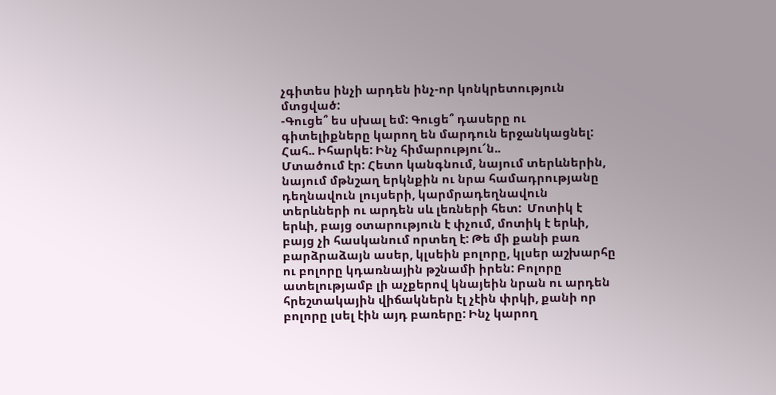չգիտես ինչի արդեն ինչ-որ կոնկրետություն մտցված:
-Գուցե՞ ես սխալ եմ: Գուցե՞ դասերը ու գիտելիքները կարող են մարդուն երջանկացնել: Հահ.. Իհարկե: Ինչ հիմարությու՜ն..
Մտածում էր: Հետո կանգնում, նայում տերևներին, նայում մթնշաղ երկնքին ու նրա համադրությանը դեղնավուն լույսերի, կարմրադեղնավուն տերևների ու արդեն սև լեռների հետ:  Մոտիկ է երևի, բայց օտարություն է փչում, մոտիկ է երևի, բայց չի հասկանում որտեղ է: Թե մի քանի բառ բարձրաձայն ասեր, կլսեին բոլորը, կլսեր աշխարհը ու բոլորը կդառնային թշնամի իրեն: Բոլորը ատելությամբ լի աչքերով կնայեին նրան ու արդեն հրեշտակային վիճակներն էլ չէին փրկի, քանի որ բոլորը լսել էին այդ բառերը: Ինչ կարող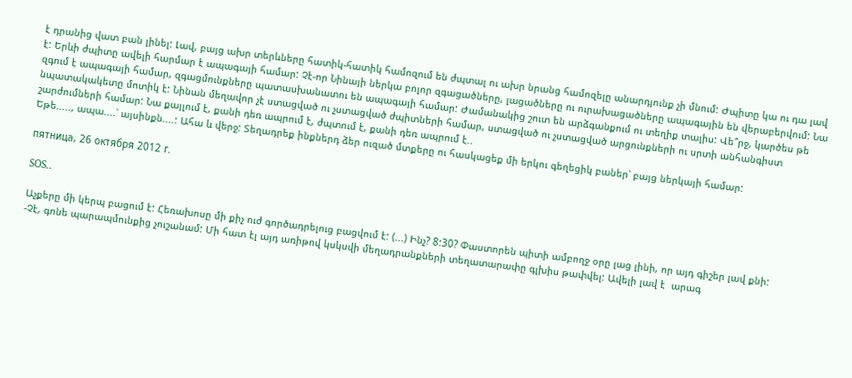է դրանից վատ բան լինել: Լավ, բայց ախր տերևները հատիկ-հատիկ համոզում են ժպտալ ու ախր նրանց համոզելը անարդյունք չի մնում: Ժպիտը կա ու դա լավ է: Երևի ժպիտը ավելի հարմար է ապագայի համար: Չէ-որ Նինայի ներկա բոլոր զգացածները, լացածները ու ուրախացածները ապագային են վերաբերվում: Նա զգում է ապագայի համար, զգացմունքները պատասխանատու են ապագայի համար: Ժամանակից շուտ են արձգանքում ու տեղիք տալիս: Վե՞րջ, կարծես թե նպատակակետը մոտիկ է: Նինան մեղավոր չէ ստացված ու չստացված ժպիտների համար, ստացված ու չստացված արցունքների ու սրտի անհանգիստ շարժումների համար: Նա քայլում է, քանի դեռ ապրում է, ժպտում է, քանի դեռ ապրում է..
Եթե....., ապա....՝ այսինքն....: Ահա և վերջ: Տեղադրեք ինքներդ ձեր ուզած մտքերը ու հասկացեք մի երկու գեղեցիկ բաներ՝ բայց ներկայի համար:

пятница, 26 октября 2012 г.

SOS..

Աչքերը մի կերպ բացում է: Հեռախոսը մի քիչ ուժ գործադրելուց բացվում է: (...) Ինչ? 8:30? Փաստորեն պիտի ամբողջ օրը լաց լինի, որ այդ գիշեր լավ քնի:
-Չէ, գոնե պարապմունքից չուշանամ: Մի հատ էլ այդ առիթով կսկսվի մեղադրանքների տեղատարափը գլխիս թափվել: Ավելի լավ է  արագ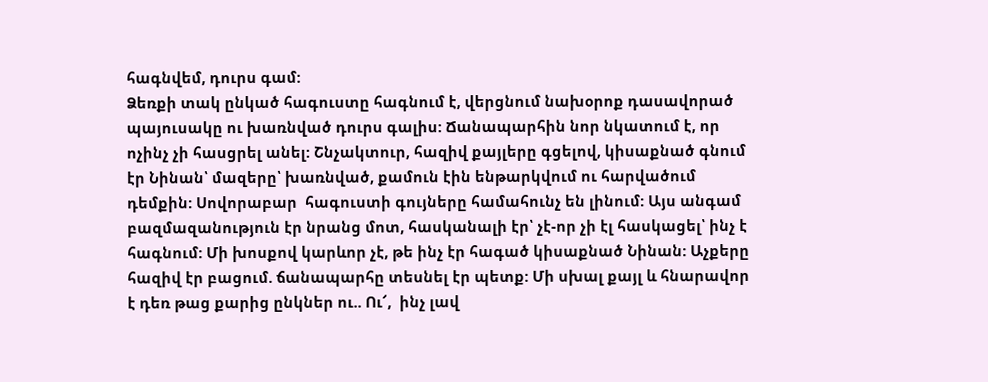հագնվեմ, դուրս գամ:
Ձեռքի տակ ընկած հագուստը հագնում է, վերցնում նախօրոք դասավորած պայուսակը ու խառնված դուրս գալիս: Ճանապարհին նոր նկատում է, որ ոչինչ չի հասցրել անել: Շնչակտուր, հազիվ քայլերը գցելով, կիսաքնած գնում էր Նինան՝ մազերը՝ խառնված, քամուն էին ենթարկվում ու հարվածում դեմքին: Սովորաբար  հագուստի գույները համահունչ են լինում: Այս անգամ բազմազանություն էր նրանց մոտ, հասկանալի էր՝ չէ-որ չի էլ հասկացել՝ ինչ է հագնում: Մի խոսքով կարևոր չէ, թե ինչ էր հագած կիսաքնած Նինան: Աչքերը հազիվ էր բացում. ճանապարհը տեսնել էր պետք: Մի սխալ քայլ և հնարավոր է դեռ թաց քարից ընկներ ու.. Ու՜,  ինչ լավ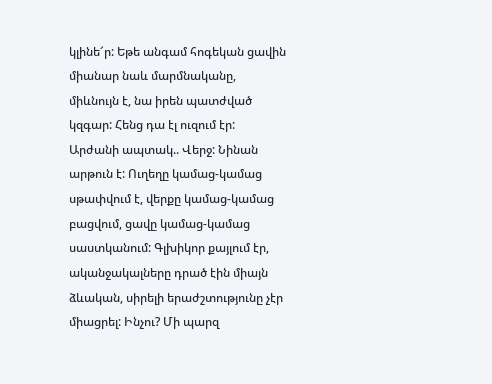կլինե՜ր: Եթե անգամ հոգեկան ցավին միանար նաև մարմնականը, միևնույն է, նա իրեն պատժված կզգար: Հենց դա էլ ուզում էր:
Արժանի ապտակ.. Վերջ: Նինան արթուն է: Ուղեղը կամաց-կամաց սթափվում է, վերքը կամաց-կամաց բացվում, ցավը կամաց-կամաց սաստկանում: Գլխիկոր քայլում էր, ականջակալները դրած էին միայն ձևական, սիրելի երաժշտությունը չէր միացրել: Ինչու? Մի պարզ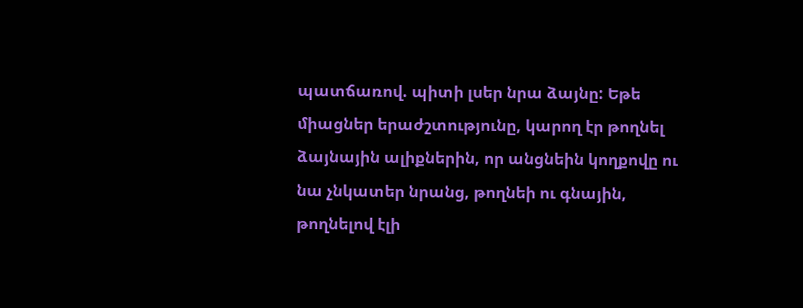պատճառով. պիտի լսեր նրա ձայնը: Եթե միացներ երաժշտությունը, կարող էր թողնել ձայնային ալիքներին, որ անցնեին կողքովը ու նա չնկատեր նրանց, թողնեի ու գնային, թողնելով էլի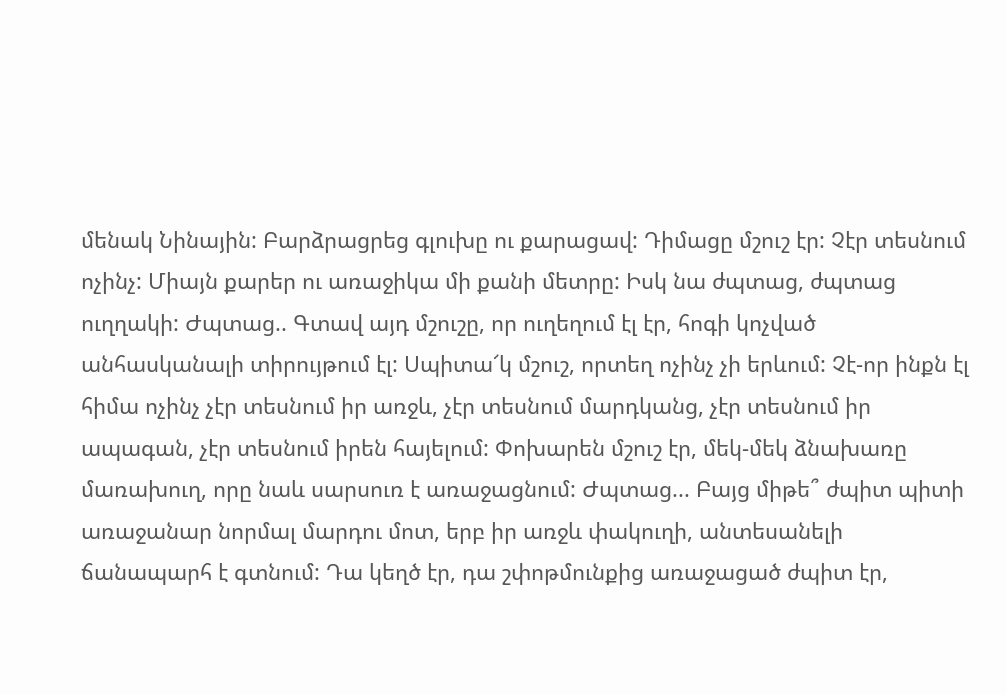մենակ Նինային: Բարձրացրեց գլուխը ու քարացավ: Դիմացը մշուշ էր: Չէր տեսնում ոչինչ: Միայն քարեր ու առաջիկա մի քանի մետրը: Իսկ նա ժպտաց, ժպտաց ուղղակի: Ժպտաց.. Գտավ այդ մշուշը, որ ուղեղում էլ էր, հոգի կոչված անհասկանալի տիրույթում էլ: Սպիտա՜կ մշուշ, որտեղ ոչինչ չի երևում: Չէ-որ ինքն էլ հիմա ոչինչ չէր տեսնում իր առջև, չէր տեսնում մարդկանց, չէր տեսնում իր ապագան, չէր տեսնում իրեն հայելում: Փոխարեն մշուշ էր, մեկ-մեկ ձնախառը մառախուղ, որը նաև սարսուռ է առաջացնում: Ժպտաց... Բայց միթե՞ ժպիտ պիտի առաջանար նորմալ մարդու մոտ, երբ իր առջև փակուղի, անտեսանելի ճանապարհ է գտնում: Դա կեղծ էր, դա շփոթմունքից առաջացած ժպիտ էր,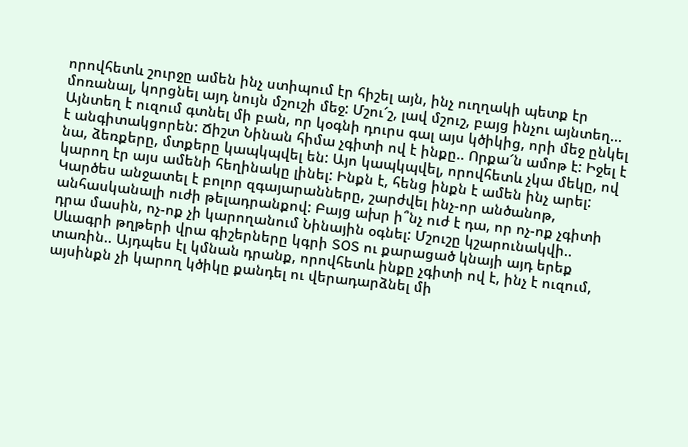որովհետև շուրջը ամեն ինչ ստիպում էր հիշել այն, ինչ ուղղակի պետք էր մոռանալ, կորցնել այդ նույն մշուշի մեջ: Մշու՜շ, լավ մշուշ, բայց ինչու այնտեղ...
Այնտեղ է ուզում գտնել մի բան, որ կօգնի դուրս գալ այս կծիկից, որի մեջ ընկել է անգիտակցորեն: Ճիշտ Նինան հիմա չգիտի ով է ինքը.. Որքա՜ն ամոթ է: Իջել է նա, ձեռքերը, մտքերը կապկպվել են: Այո կապկպվել, որովհետև չկա մեկը, ով կարող էր այս ամենի հեղինակը լինել: Ինքն է, հենց ինքն է ամեն ինչ արել: Կարծես անջատել է բոլոր զգայարանները, շարժվել ինչ-որ անծանոթ, անհասկանալի ուժի թելադրանքով: Բայց ախր ի՞նչ ուժ է դա, որ ոչ-ոք չգիտի դրա մասին, ոչ-ոք չի կարողանում Նինային օգնել: Մշուշը կշարունակվի.. Սևագրի թղթերի վրա գիշերները կգրի SOS ու քարացած կնայի այդ երեք տառին.. Այդպես էլ կմնան դրանք, որովհետև ինքը չգիտի ով է, ինչ է ուզում, այսինքն չի կարող կծիկը քանդել ու վերադարձնել մի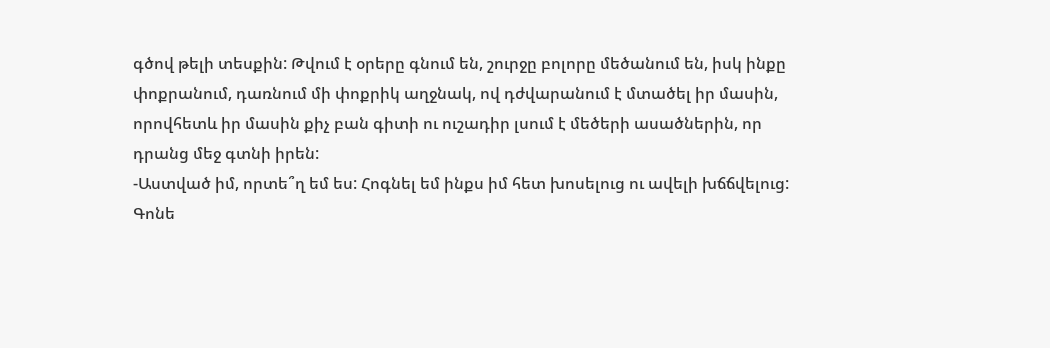գծով թելի տեսքին: Թվում է օրերը գնում են, շուրջը բոլորը մեծանում են, իսկ ինքը փոքրանում, դառնում մի փոքրիկ աղջնակ, ով դժվարանում է մտածել իր մասին, որովհետև իր մասին քիչ բան գիտի ու ուշադիր լսում է մեծերի ասածներին, որ դրանց մեջ գտնի իրեն:
-Աստված իմ, որտե՞ղ եմ ես: Հոգնել եմ ինքս իմ հետ խոսելուց ու ավելի խճճվելուց: Գոնե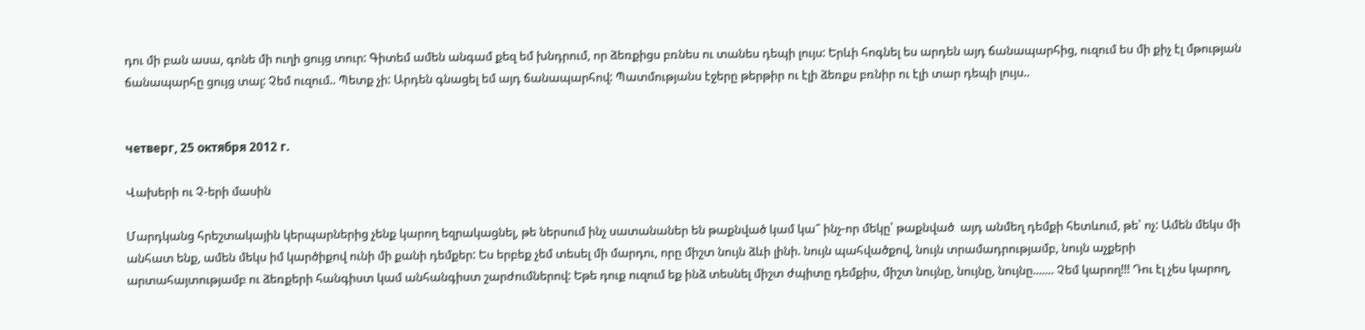դու մի բան ասա, գոնե մի ուղի ցույց տուր: Գիտեմ ամեն անգամ քեզ եմ խնդրում, որ ձեռքիցս բռնես ու տանես դեպի լույս: Երևի հոգնել ես արդեն այդ ճանապարհից, ուզում ես մի քիչ էլ մթության ճանապարհը ցույց տալ: Չեմ ուզում.. Պետք չի: Արդեն գնացել եմ այդ ճանապարհով: Պատմությանս էջերը թերթիր ու էլի ձեռքս բռնիր ու էլի տար դեպի լույս..


четверг, 25 октября 2012 г.

Վախերի ու Չ-երի մասին

Մարդկանց հրեշտակային կերպարներից չենք կարող եզրակացնել, թե ներսում ինչ սատանաներ են թաքնված կամ կա՞ ինչ-որ մեկը՝ թաքնված  այդ անմեղ դեմքի հետևում, թե՝ ոչ: Ամեն մեկս մի անհատ ենք, ամեն մեկս իմ կարծիքով ունի մի քանի դեմքեր: Ես երբեք չեմ տեսել մի մարդու, որը միշտ նույն ձևի լինի. նույն պահվածքով, նույն տրամադրությամբ, նույն աչքերի արտահայտությամբ ու ձեռքերի հանգիստ կամ անհանգիստ շարժումներով: Եթե դուք ուզում եք ինձ տեսնել միշտ ժպիտը դեմքիս, միշտ նույնը, նույնը, նույնը....... Չեմ կարող!!! Դու էլ չես կարող,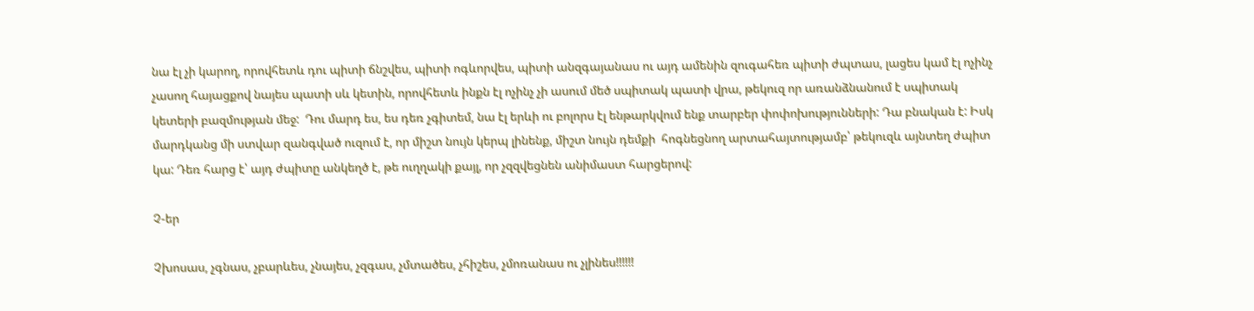նա էլ չի կարող, որովհետև դու պիտի ճնշվես, պիտի ոգևորվես, պիտի անզգայանաս ու այդ ամենին զուգահեռ պիտի ժպտաս, լացես կամ էլ ոչինչ չասող հայացքով նայես պատի սև կետին, որովհետև ինքն էլ ոչինչ չի ասում մեծ սպիտակ պատի վրա, թեկուզ որ առանձնանում է սպիտակ կետերի բազմության մեջ:  Դու մարդ ես, ես դեռ չգիտեմ, նա էլ երևի ու բոլորս էլ ենթարկվում ենք տարբեր փոփոխությունների: Դա բնական է: Իսկ մարդկանց մի ստվար զանգված ուզում է, որ միշտ նույն կերպ լինենք, միշտ նույն դեմքի  հոգնեցնող արտահայտությամբ՝ թեկուզև այնտեղ ժպիտ կա: Դեռ հարց է՝ այդ ժպիտը անկեղծ է, թե ուղղակի քայլ, որ չզզվեցնեն անիմաստ հարցերով:

Չ-եր

Չխոսաս, չգնաս, չբարևես, չնայես, չզգաս, չմտածես, չհիշես, չմոռանաս ու չլինես!!!!!!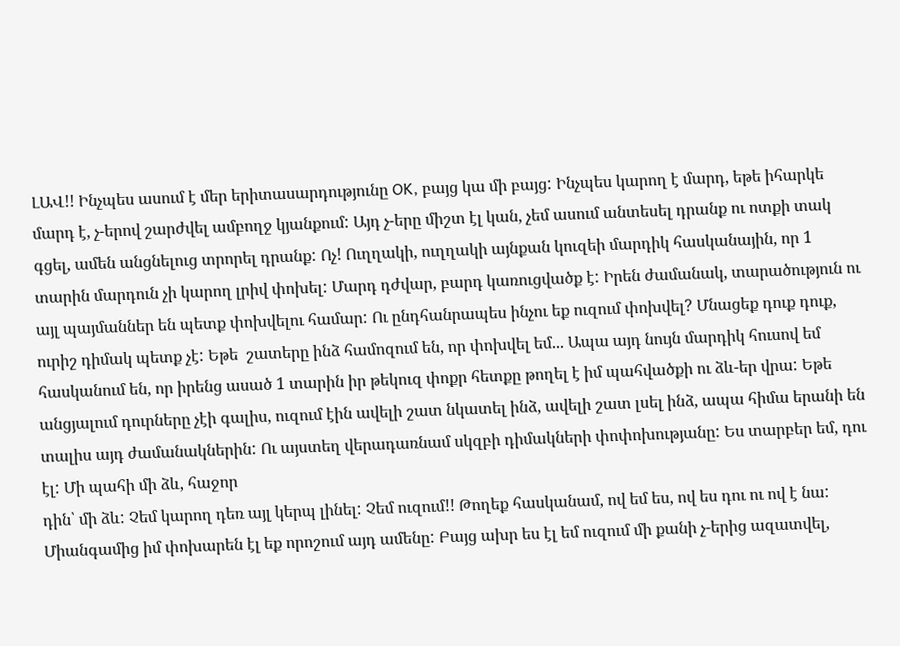ԼԱՎ!! Ինչպես ասում է մեր երիտասարդությունը OK, բայց կա մի բայց: Ինչպես կարող է մարդ, եթե իհարկե մարդ է, չ-երով շարժվել ամբողջ կյանքում: Այդ չ-երը միշտ էլ կան, չեմ ասում անտեսել դրանք ու ոտքի տակ գցել, ամեն անցնելուց տրորել դրանք: Ոչ! Ուղղակի, ուղղակի այնքան կուզեի մարդիկ հասկանային, որ 1 տարին մարդուն չի կարող լրիվ փոխել: Մարդ դժվար, բարդ կառուցվածք է: Իրեն ժամանակ, տարածություն ու այլ պայմաններ են պետք փոխվելու համար: Ու ընդհանրապես ինչու եք ուզում փոխվել? Մնացեք դուք դուք, ուրիշ դիմակ պետք չէ: Եթե  շատերը ինձ համոզում են, որ փոխվել եմ... Ապա այդ նույն մարդիկ հուսով եմ հասկանում են, որ իրենց ասած 1 տարին իր թեկուզ փոքր հետքը թողել է իմ պահվածքի ու ձև-եր վրա: Եթե անցյալում դուրները չէի գալիս, ուզում էին ավելի շատ նկատել ինձ, ավելի շատ լսել ինձ, ապա հիմա երանի են տալիս այդ ժամանակներին: Ու այստեղ վերադառնամ սկզբի դիմակների փոփոխությանը: Ես տարբեր եմ, դու էլ: Մի պահի մի ձև, հաջոր
դին՝ մի ձև: Չեմ կարող դեռ այլ կերպ լինել: Չեմ ուզում!! Թողեք հասկանամ, ով եմ ես, ով ես դու ու ով է նա: Միանգամից իմ փոխարեն էլ եք որոշում այդ ամենը: Բայց ախր ես էլ եմ ուզում մի քանի չ-երից ազատվել,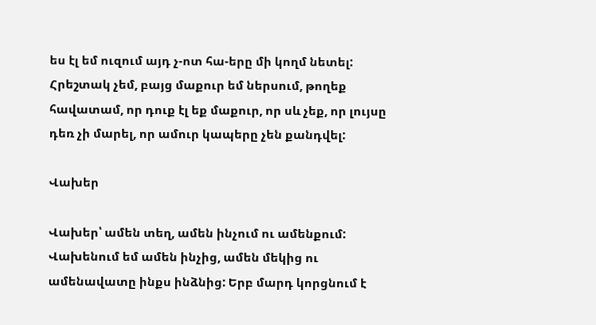ես էլ եմ ուզում այդ չ-ոտ հա-երը մի կողմ նետել: Հրեշտակ չեմ, բայց մաքուր եմ ներսում, թողեք հավատամ, որ դուք էլ եք մաքուր, որ սև չեք, որ լույսը դեռ չի մարել, որ ամուր կապերը չեն քանդվել:

Վախեր

Վախեր՝ ամեն տեղ, ամեն ինչում ու ամենքում: Վախենում եմ ամեն ինչից, ամեն մեկից ու ամենավատը ինքս ինձնից: Երբ մարդ կորցնում է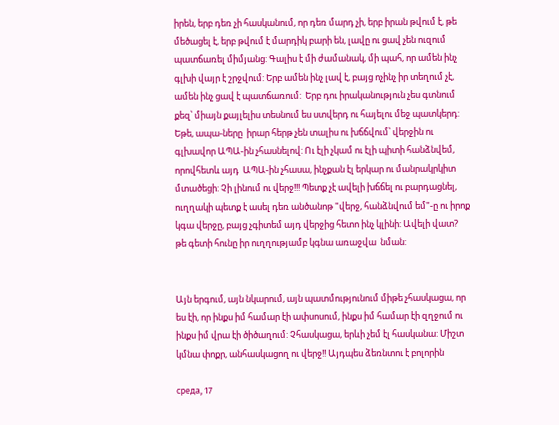իրեն, երբ դեռ չի հասկանում, որ դեռ մարդ չի, երբ իրան թվում է, թե մեծացել է, երբ թվում է մարդիկ բարի են, լավը ու ցավ չեն ուզում պատճառել միմյանց: Գալիս է մի ժամանակ, մի պահ, որ ամեն ինչ գլխի վայր է շրջվում: Երբ ամեն ինչ լավ է, բայց ոչինչ իր տեղում չէ, ամեն ինչ ցավ է պատճառում:  Երբ դու իրականություն չես գտնում քեզ՝ միայն քայլելիս տեսնում ես ստվերդ ու հայելու մեջ պատկերդ: Եթե, ապա-ները  իրար հերթ չեն տալիս ու խճճվում՝ վերջին ու գլխավոր ԱՊԱ-ին չհասնելով: Ու էլի չկամ ու էլի պիտի հանձնվեմ, որովհետև այդ  ԱՊԱ-ին չհասա, ինչքան էլ երկար ու մանրակրկիտ մտածեցի: Չի լինում ու վերջ!!! Պետք չէ ավելի խճճել ու բարդացնել, ուղղակի պետք է ասել դեռ անծանոթ "վերջ, հանձնվում եմ"-ը ու իրոք կգա վերջը, բայց չգիտեմ այդ վերջից հետո ինչ կլինի: Ավելի վատ? թե գետի հունը իր ուղղությամբ կգնա առաջվա  նման:


Այն երգում, այն նկարում, այն պատմությունում միթե չհասկացա, որ ես էի, որ ինքս իմ համար էի ափսոսում, ինքս իմ համար էի զղջում ու ինքս իմ վրա էի ծիծաղում: Չհասկացա, երևի չեմ էլ հասկանա: Միշտ կմնա փոքր, անհասկացող ու վերջ!! Այդպես ձեռնտու է բոլորին

среда, 17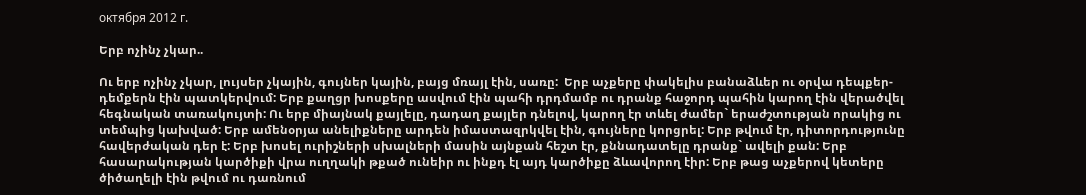октября 2012 г.

Երբ ոչինչ չկար..

Ու երբ ոչինչ չկար, լույսեր չկային, գույներ կային, բայց մռայլ էին, սառը:  Երբ աչքերը փակելիս բանաձևեր ու օրվա դեպքեր-դեմքերն էին պատկերվում: Երբ քաղցր խոսքերը ասվում էին պահի դրդմամբ ու դրանք հաջորդ պահին կարող էին վերածվել հեգնական տառակույտի: Ու երբ միայնակ քայլելը, դադաղ քայլեր դնելով, կարող էր տևել ժամեր` երաժշտության որակից ու տեմպից կախված: Երբ ամենօրյա անելիքները արդեն իմաստազրկվել էին, գույները կորցրել: Երբ թվում էր, դիտորդությունը հավերժական դեր է: Երբ խոսել ուրիշների սխալների մասին այնքան հեշտ էր, քննադատելը դրանք` ավելի քան: Երբ հասարակության կարծիքի վրա ուղղակի թքած ունեիր ու ինքդ էլ այդ կարծիքը ձևավորող էիր: Երբ թաց աչքերով կետերը ծիծաղելի էին թվում ու դառնում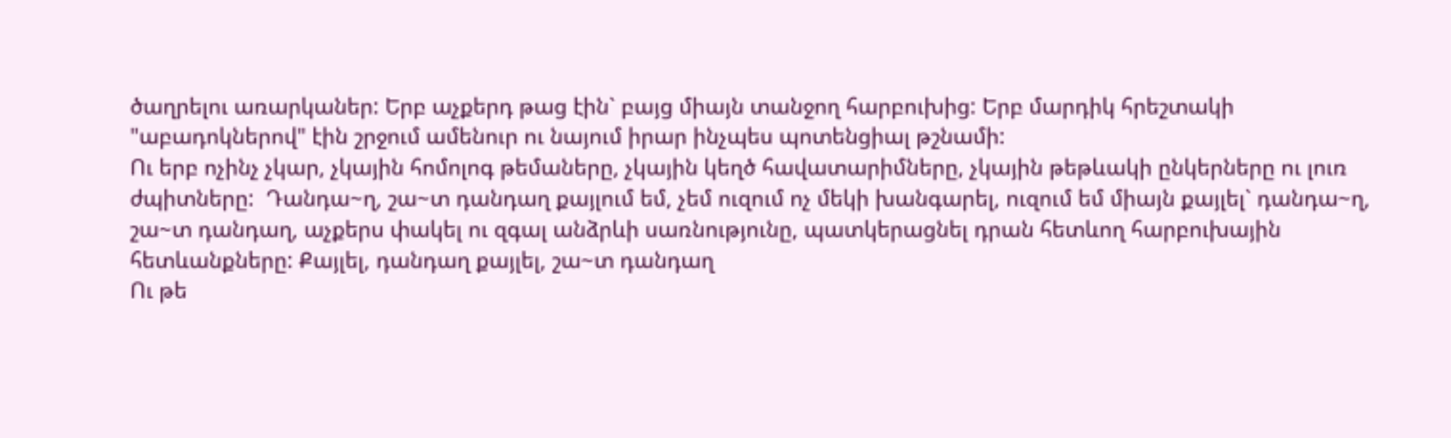ծաղրելու առարկաներ: Երբ աչքերդ թաց էին` բայց միայն տանջող հարբուխից: Երբ մարդիկ հրեշտակի "աբադոկներով" էին շրջում ամենուր ու նայում իրար ինչպես պոտենցիալ թշնամի:
Ու երբ ոչինչ չկար, չկային հոմոլոգ թեմաները, չկային կեղծ հավատարիմները, չկային թեթևակի ընկերները ու լուռ ժպիտները:  Դանդա~ղ, շա~տ դանդաղ քայլում եմ, չեմ ուզում ոչ մեկի խանգարել, ուզում եմ միայն քայլել` դանդա~ղ, շա~տ դանդաղ, աչքերս փակել ու զգալ անձրևի սառնությունը, պատկերացնել դրան հետևող հարբուխային հետևանքները: Քայլել, դանդաղ քայլել, շա~տ դանդաղ
Ու թե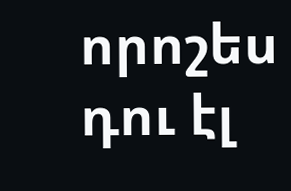որոշես դու էլ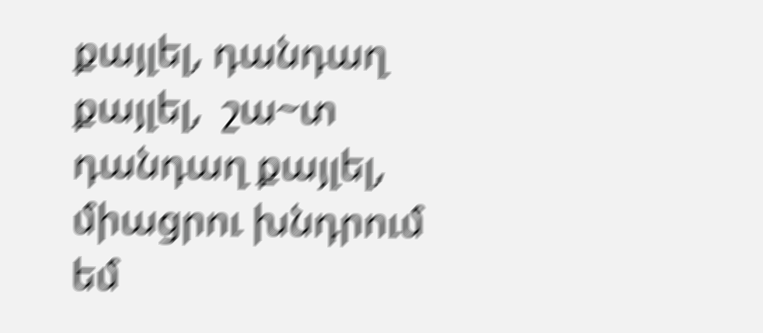քայլել, դանդաղ քայլել,  շա~տ դանդաղ քայլել, միացրու խնդրում եմ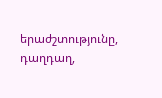երաժշտությունը, դաղդաղ,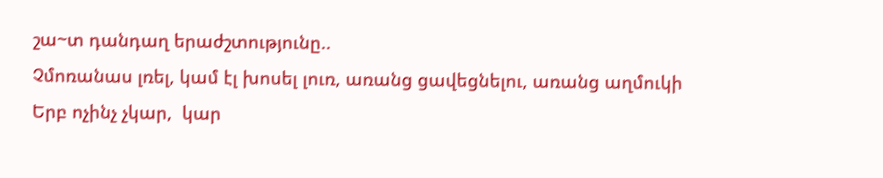շա~տ դանդաղ երաժշտությունը..
Չմոռանաս լռել, կամ էլ խոսել լուռ, առանց ցավեցնելու, առանց աղմուկի
Երբ ոչինչ չկար,  կար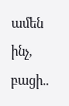ամեն ինչ, բացի..